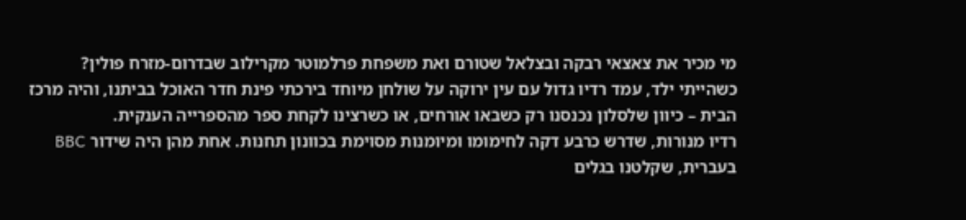מי מכיר את צאצאי רבקה ובצלאל שטורם ואת משפחת פרלמוטר מקרילוב שבדרום-מזרח פולין?
כשהייתי ילד, עמד רדיו גדול עם עין ירוקה על שולחן מיוחד בירכתי פינת חדר האוכל בביתנו, והיה מרכז הבית – כיוון שלסלון נכנסנו רק כשבאו אורחים, או כשרצינו לקחת ספר מהספרייה הענקית.
רדיו מנורות, שדרש כרבע דקה לחימומו ומיומנות מסוימת בכוונון תחנות. אחת מהן היה שידור BBC בעברית, שקלטנו בגלים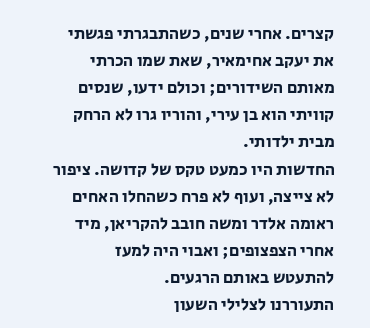קצרים. אחרי שנים, כשהתבגרתי פגשתי את יעקב אחימאיר, שאת שמו הכרתי מאותם השידורים; וכולם ידעו, שנסים קוויתי הוא בן עירי, והוריו גרו לא הרחק מבית ילדותי.
החדשות היו כמעט טקס של קדושה. ציפור לא צייצה, ועוף לא פרח כשהחלו האחים ראומה אלדר ומשה חובב להקריאן, מיד אחרי הצפצופים; ואבוי היה למעז להתעטש באותם הרגעים.
התעוררנו לצלילי השעון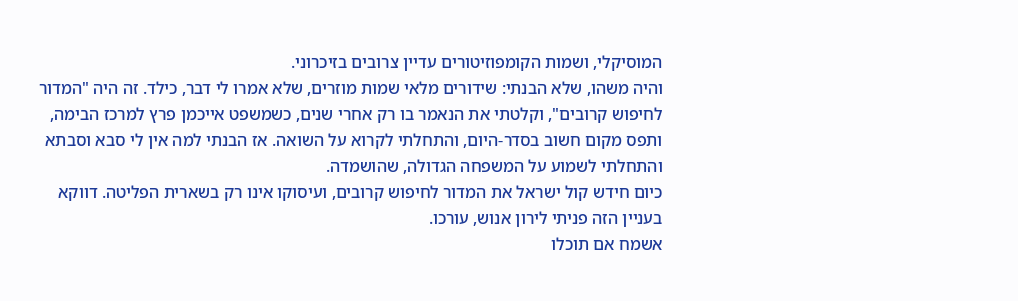המוסיקלי, ושמות הקומפוזיטורים עדיין צרובים בזיכרוני.
והיה משהו, שלא הבנתי: שידורים מלאי שמות מוזרים, שלא אמרו לי דבר, כילד. זה היה "המדור לחיפוש קרובים", וקלטתי את הנאמר בו רק אחרי שנים, כשמשפט אייכמן פרץ למרכז הבימה, ותפס מקום חשוב בסדר-היום, והתחלתי לקרוא על השואה. אז הבנתי למה אין לי סבא וסבתא והתחלתי לשמוע על המשפחה הגדולה, שהושמדה.
כיום חידש קול ישראל את המדור לחיפוש קרובים, ועיסוקו אינו רק בשארית הפליטה. דווקא בעניין הזה פניתי לירון אנוש, עורכו.
אשמח אם תוכלו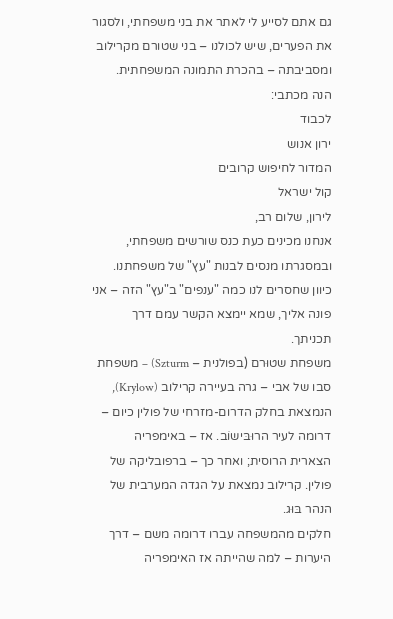גם אתם לסייע לי לאתר את בני משפחתי, ולסגור את הפערים, שיש לכולנו – בני שטורם מקרילוב ומסביבתה – בהכרת התמונה המשפחתית.
הנה מכתבי:
לכבוד
ירון אנוש
המדור לחיפוש קרובים
קול ישראל
לירון, שלום רב,
אנחנו מכינים כעת כנס שורשים משפחתי, ובמסגרתו מנסים לבנות "עץ" של משפחתנו. כיוון שחסרים לנו כמה "ענפים" ב"עץ" הזה – אני פונה אליך, שמא יימצא הקשר עמם דרך תכניתך.
משפחת שטוּרם (בפולנית – Szturm) – משפחת סבו של אבי – גרה בעיירה קרילוב (Krylow), הנמצאת בחלק הדרום-מזרחי של פולין כיום – דרומה לעיר הרוּבּישוֹב. אז – באימפריה הצארית הרוסית; ואחר כך – ברפובליקה של פולין. קרילוב נמצאת על הגדה המערבית של הנהר בּוּג.
חלקים מהמשפחה עברו דרומה משם – דרך היערות – למה שהייתה אז האימפריה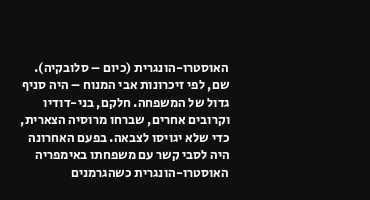האוסטרו-הונגרית (כיום – סלובקיה). שם, לפי זיכרונות אבי המנוח – היה סניף גדול של המשפחה. חלקם, בני-דודיו וקרובים אחרים, שברחו מרוסיה הצארית, כדי שלא יגויסו לצבאה. בפעם האחרונה היה לסבי קשר עם משפחתו באימפריה האוסטרו-הונגרית כשהגרמנים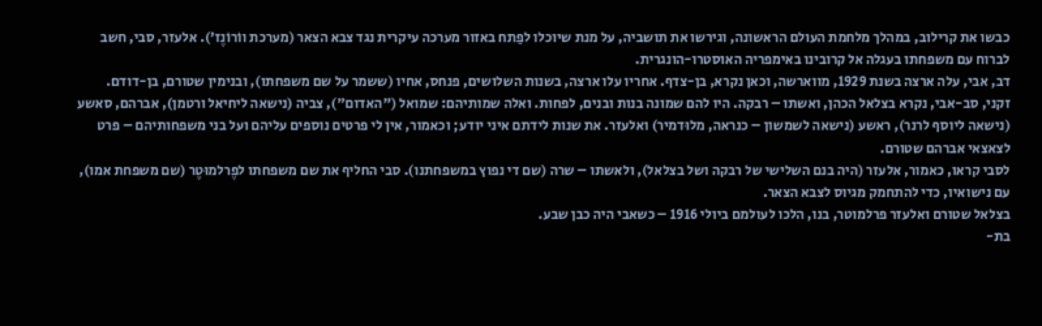כבשו את קרילוב, במהלך מלחמת העולם הראשונה, וגירשו את תושביה, על מנת שיוכלו לפַתח באזור מערכה עיקרית נגד צבא הצאר (מערכת ווֹרוֹנֶז'). אלעזר, סבי, חשב לברוח עם משפחתו בעגלה אל קרובינו באימפריה האוסטרו-הונגרית.
דב, אבי, עלה ארצה בשנת 1929, מווארשה, וכאן נקרא, בן-צדף. אחריו עלו ארצה, בשנות השלושים, פנחס, אחיו (ששמר על שם משפחתו), ובנימין שטורם, בן-דודם.
זקני, סב-אבי, נקרא בצלאל הכהן, ואשתו – רבקה. היו להם שמונה בנות ובנים, לפחות. ואלה שמותיהם: שמואל ("האדום"), צביה (נישאה ליחיאל ורטמן), אברהם, סאשע (נישאה ליוסף לרנר), ראשע (נישאה לשמשון – כנראה, מלוּדמיר) ואלעזר. את שנות לידתם איני יודע; וכאמור, אין לי פרטים נוספים עליהם ועל בני משפחותיהם – פרט לצאצאי אברהם שטורם.
לסבי קראו, כאמור, אלעזר (היה בנם השלישי של רבקה ושל בצלאל), ולאשתו – שרה (שם די נפוץ במשפחתנו). סבי החליף את שם משפחתו לפֶרלמוּטֶר (שם משפחת אמו), עם נישואיו, כדי להתחמק מגיוס לצבא הצאר.
בצלאל שטורם ואלעזר פרלמוטר, בנו, הלכו לעולמם ביולי 1916 – כשאבי היה כבן שבע.
בת-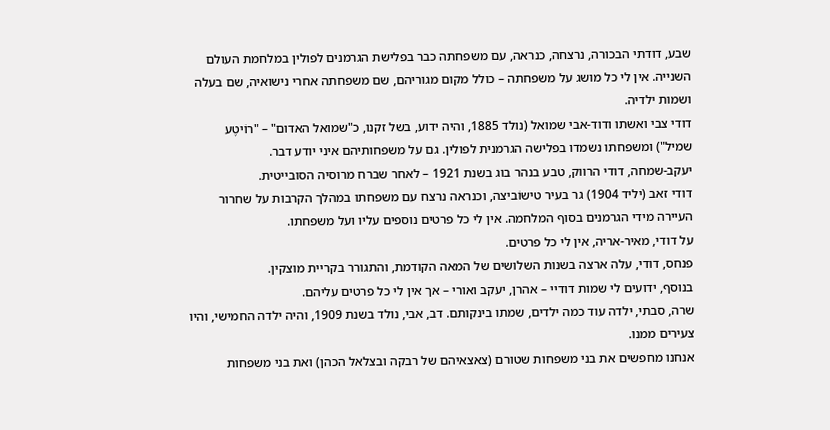שבע, דודתי הבכורה, נרצחה, כנראה, עם משפחתה כבר בפלישת הגרמנים לפולין במלחמת העולם השנייה. אין לי כל מושג על משפחתה – כולל מקום מגוריהם, שם משפחתה אחרי נישואיה, שם בעלה ושמות ילדיה.
דודי צבי ואשתו ודוד-אבי שמואל (נולד 1885, והיה ידוע, בשל זקנו, כ"שמואל האדום" – "רוֹיטֶע שמיל") ומשפחתו נשמדו בפלישה הגרמנית לפולין. גם על משפחותיהם איני יודע דבר.
יעקב-שמחה, דודי הרווק, טבע בנהר בוג בשנת 1921 – לאחר שברח מרוסיה הסובייטית.
דודי זאב (יליד 1904) גר בעיר טישוֹביצה, וכנראה נרצח עם משפחתו במהלך הקרבות על שחרור העיירה מידי הגרמנים בסוף המלחמה. אין לי כל פרטים נוספים עליו ועל משפחתו.
על דודי, מאיר-אריה, אין לי כל פרטים.
פנחס, דודי, עלה ארצה בשנות השלושים של המאה הקודמת, והתגורר בקריית מוצקין.
בנוסף, ידועים לי שמות דודיי – אהרן, יעקב ואורי – אך אין לי כל פרטים עליהם.
שרה, סבתי, ילדה עוד כמה ילדים, שמתו בינקותם. דב, אבי, נולד בשנת 1909, והיה ילדה החמישי, והיו צעירים ממנו.
אנחנו מחפשים את בני משפחות שטורם (צאצאיהם של רבקה ובצלאל הכהן) ואת בני משפחות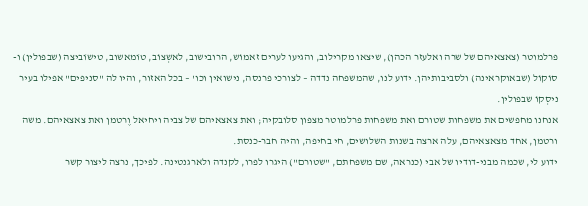פרלמוטר (צאצאיהם של שרה ואלעזר הכהן), שיצאו מקרילוב, והגיעו לערים זאמוֹש, הרובישוב, לאשְצוֹב, טוֹמאשוב, טישוֹביצה (שבפולין) ו-סוֹקוֹל (שבאוקראינה) ולסביבותיהן. ידוע לנו, שהמשפחה נדדה – לצורכי פרנסה, נישואין וכו' – בכל האזור, והיו לה "סניפים" אפילו בעיר ניסְקוֹ שבפולין.
אנחנו מחפשים את משפחות שטורם ואת משפחות פרלמוטר מצפון סלובקיה; ואת צאצאיהם של צביה ויחיאל וֶרטמן ואת צאצאיהם. משה ורטמן, אחד מצאצאיהם, עלה ארצה בשנות השלושים, חי בחיפה, והיה חבר-כנסת.
ידוע לי, שכמה מבני-דודיו של אבי (כנראה, שם משפחתם, "שטורם") היגרו לפרו, לקנדה ולארגנטינה. לפיכך, נרצה ליצור קשר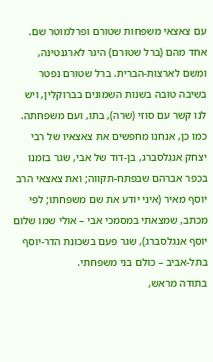עם צאצאי משפחות שטורם ופרלמוטר שם. אחד מהם (ברל שטורם) היגר לארגנטינה, ומשם לארצות-הברית. ברל שטורם נפטר בשיבה טובה בשנות השמונים בברוקלין, ויש לנו קשר עם סוזי (שרה), בתו, ועם משפחתה.
כמו כן, אנחנו מחפשים את צאצאיו של רבי יצחק אנגֶלסבֶרג, בן-דוד של אבי, שגר בזמנו בכפר אברהם שבפתח-תקווה; ואת צאצאי הרב יוסף מאיר (איני יודע את שם משפחתו; לפי מכתב, שמצאתי במסמכי אבי – אולי שמו שלום יוסף אנגלסברג), שגר פעם בשכונת הדר-יוסף בתל-אביב – כולם בני משפחתי.
בתודה מראש,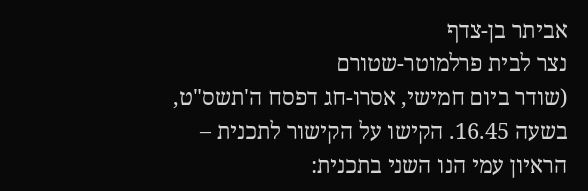אביתר בן-צדף
נצר לבית פרלמוטר-שטורם
(שודר ביום חמישי, אסרו-חג דפסח ה'תשס"ט, בשעה 16.45. הקישו על הקישור לתכנית – הראיון עמי הנו השני בתכנית: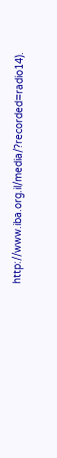http://www.iba.org.il/media/?recorded=radio14).